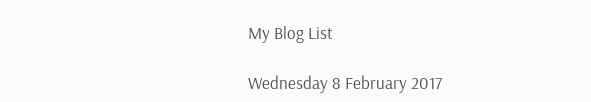My Blog List

Wednesday 8 February 2017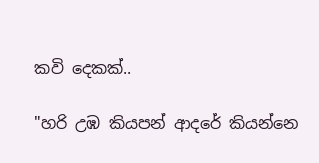කවි දෙකක්..

"හරි උඹ කියපන් ආදරේ කියන්නෙ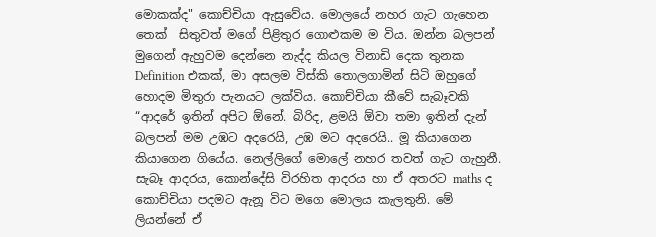මොකක්ද" කොච්චියා ඇසුවේය. මොලයේ නහර ගැට ගැහෙන තෙක්  සිතුවත් මගේ පිළිතුර ගොළුකම ම විය. ඔන්න බලපන් මුගෙන් ඇහුවම දෙන්නෙ නැද්ද කියල විනාඩි දෙක තුනක Definition එකක්, මා අසලම විස්කි තොලගාමින් සිටි ඔහුගේ හොදම මිතුරා පැනයට ලක්විය. කොච්චියා කීවේ සැබෑවකි  “ආදරේ ඉතින් අපිට ඕනේ. බිරිද, ළමයි ඕවා තමා ඉතින් දැන් බලපන් මම උඹට අදරෙයි, උඹ මට අදරෙයි.. මූ කියාගෙන කියාගෙන ගියේය. නෙල්ලිගේ මොලේ නහර තවත් ගැට ගැහුනී. සැබෑ ආදරය, කොන්දේසි විරහිත ආදරය හා ඒ අතරට maths ද කොච්චියා පදමට ඇනූ විට මගෙ මොලය කැලතුනි. මේ ලියන්නේ ඒ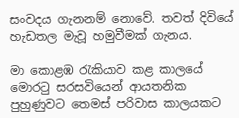සංවදය ගැනනම් නොවේ. තවත් දිවියේ හැඩතල මැවූ හමුවීමක් ගැනය.

මා කොළඹ රැකියාව කළ කාලයේ මොරටු සරසවියෙන් ආයතනික පුහුණුවට තෙමස් පරිවාස කාලයකට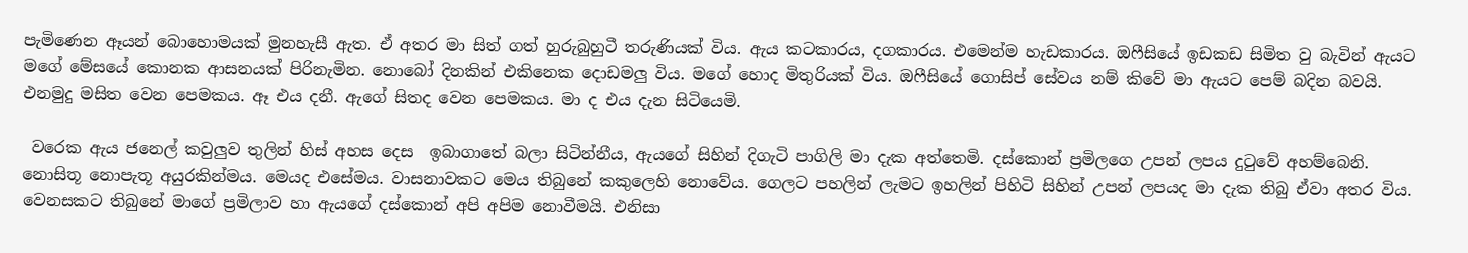පැමිණෙන ඈයන් බොහොමයක් මුනහැසී ඇත. ඒ අතර මා සිත් ගත් හුරුබුහුටී තරුණියක් විය. ඇය කටකාරය, දගකාරය. එමෙන්ම හැඩකාරය. ඔෆීසියේ ඉඩකඩ සිමිත වු බැවින් ඇයට මගේ මේසයේ කොනක ආසනයක් පිරිනැමින. නොබෝ දිනකින් එකිනෙක දොඩමලු විය. මගේ හොද මිතුරියක් විය. ඔෆීසියේ ගොසිප් සේවය නම් කිවේ මා ඇයට පෙම් බදින බවයි. එනමුදු මසිත වෙන පෙමකය. ඈ එය දනී. ඇගේ සිතද වෙන පෙමකය. මා ද එය දැන සිටියෙමි.

 වරෙක ඇය ජනෙල් කවුලුව තුලින් හිස් අහස දෙස  ඉබාගාතේ බලා සිටින්නීය, ඇයගේ සිහින් දිගැටි පාගිලි මා දැක අත්තෙමි. දස්කොන් ප්‍රමිලගෙ උපන් ලපය දුටුවේ අහම්බෙනි. නොසිතූ නොපැතූ අයුරකින්මය. මෙයද එසේමය. වාසනාවකට මෙය තිබුනේ කකුලෙහි නොවේය. ගෙලට පහලින් ලැමට ඉහලින් පිහිටි සිහින් උපන් ලපයද මා දැක තිබු ඒවා අතර විය. වෙනසකට තිබුනේ මාගේ ප්‍රමිලාව හා ඇයගේ දස්කොන් අපි අපිම නොවීමයි. එනිසා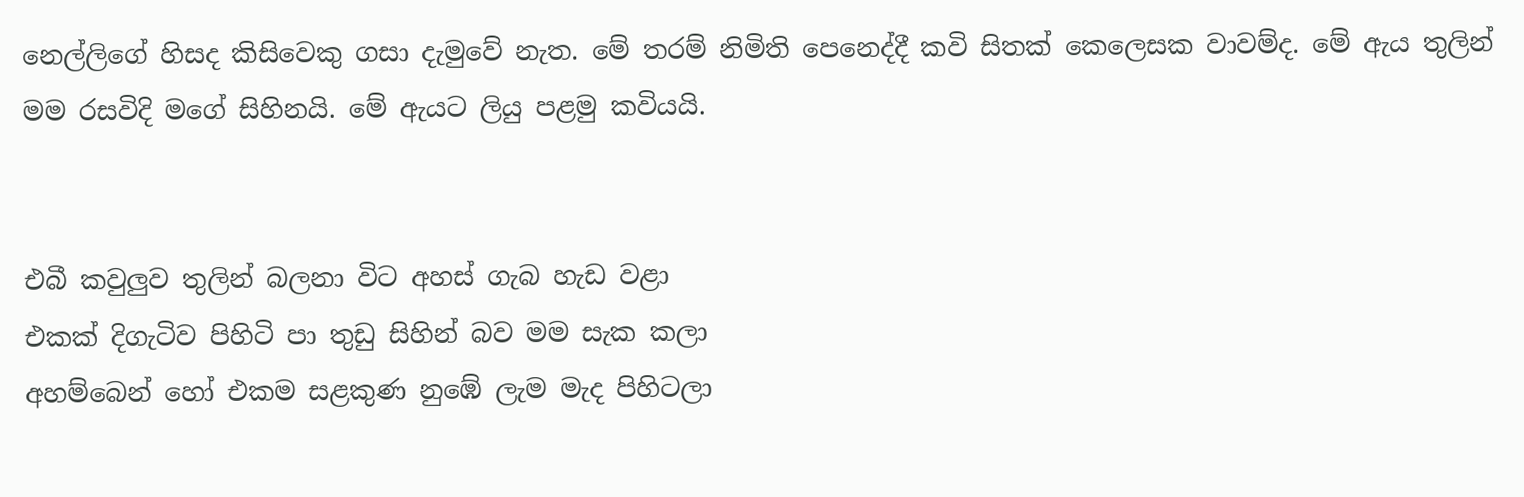නෙල්ලිගේ හිසද කිසිවෙකු ගසා දැමුවේ නැත. මේ තරම් නිමිති පෙනෙද්දී කවි සිතක් කෙලෙසක වාවම්ද. මේ ඇය තුලින් මම රසවිදි මගේ සිහිනයි. මේ ඇයට ලියු පළමු කවියයි.


එබී කවුලුව තුලින් බලනා විට අහස් ගැබ හැඩ වළා
එකක් දිගැටිව පිහිටි පා තුඩු සිහින් බව මම සැක කලා
අහම්බෙන් හෝ එකම සළකුණ නුඹේ ලැම මැද පිහිටලා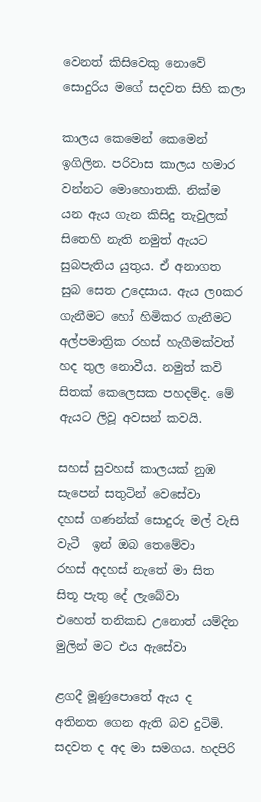වෙනත් කිසිවෙකු නොවේ සොදුරිය මගේ සදවත සිහි කලා

කාලය කෙමෙන් කෙමෙන් ඉගිලින. පරිවාස කාලය හමාර වන්නට මොහොතකි. නික්ම යන ඇය ගැන කිසිදු තැවුලක් සිතෙහි නැති නමුත් ඇයට සුබපැතිය යුතුය. ඒ අනාගත සුබ සෙත උදෙසාය. ඇය ලoකර ගැනීමට හෝ හිමිකර ගැනීමට අල්පමාත්‍රික රහස් හැගීමක්වත් හද තුල නොවීය. නමුත් කවි සිතක් කෙලෙසක පහදම්ද. මේ ඇයට ලිවූ අවසන් කවයි.

සහස් සුවහස් කාලයක් නුඹ සැපෙන් සතුටින් වෙසේවා
දහස් ගණන්ක් සොදුරු මල් වැසි වැටී  ඉන් ඔබ තෙමේවා
රහස් අදහස් නැතේ මා සිත සිතූ පැතු දේ ලැබේවා
එහෙත් තනිකඩ උනොත් යම්දින මුලින් මට එය ඇසේවා

ළගදී මූණුපොතේ ඇය ද අතිනත ගෙන ඇති බව දුටිමි. සදවත ද අද මා සමගය. හදපිරි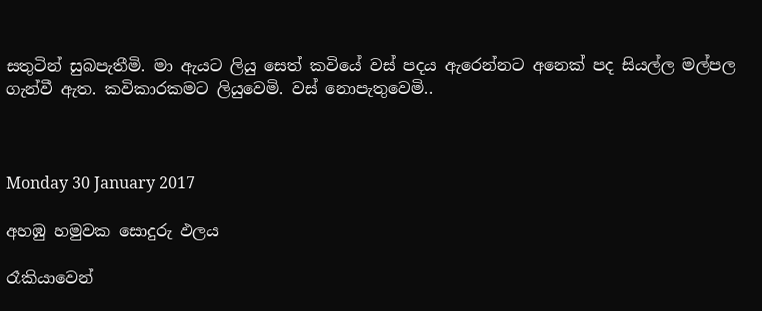සතුටින් සුබපැතීමි. මා ඇයට ලියු සෙත් කවියේ වස් පදය ඇරෙන්නට අනෙක් පද සියල්ල මල්පල ගැන්වී ඇත. කවිකාරකමට ලියුවෙමි. වස් නොපැතුවෙමි..



Monday 30 January 2017

අහඹු හමුවක සොදුරු ඵලය

රෑකියාවෙන්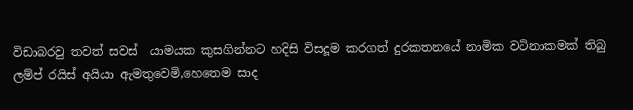විඩාබරවු තවත් සවස්  යාමයක කුසගින්නට හදිසි විසදූම කරගත් දුරකතනයේ නාමික වටිනාකමක් තිබු ලම්ප් රයිස් අයියා ඇමතුවෙමි,හෙතෙම සාද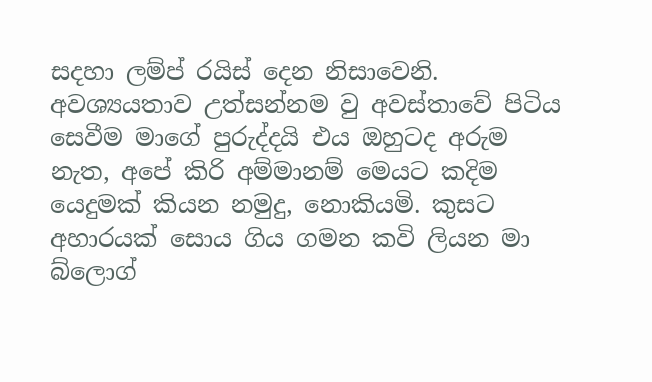සදහා ලම්ප් රයිස් දෙන නිසාවෙනි. අවශ්‍යයතාව උත්සන්නම වු අවස්තාවේ පිටිය සෙවීම මාගේ පුරුද්දයි එය ඔහුටද අරුම නැත, අපේ කිරි අම්මානම් මෙයට කදිම යෙදුමක් කියන නමුදු, නොකියමි. කුසට අහාරයක් සොය ගිය ගමන කවි ලියන මා බ්ලොග්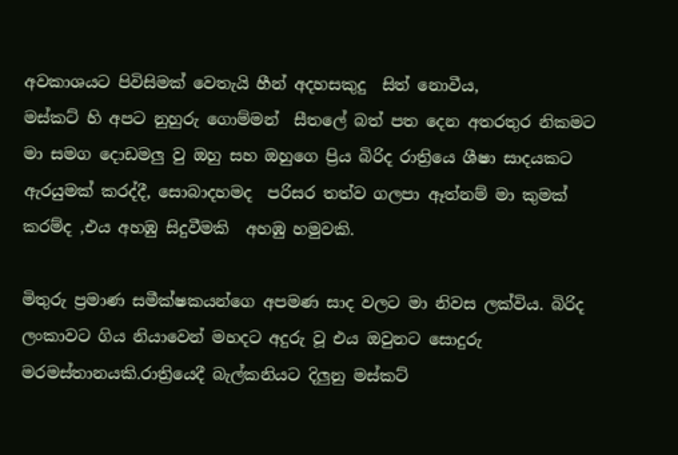අවකාශයට පිවිසිමක් වෙතැයි හීන් අදහසකුදු  සිත් නොවීය,
මස්කට් හි අපට නුහුරු ගොම්මන්  සීතලේ බත් පත දෙන අතරතුර නිකමට මා සමග දොඩමලු වු ඔහු සහ ඔහුගෙ ප්‍රිය බිරිද රාත්‍රියෙ ශීෂා සාදයකට  ඇරයුමක් කරද්දී, සොබාදහමද  පරිසර තත්ව ගලපා ඈත්නම් මා කුමක් කරම්ද ,එය අහඹු සිදුවීමකි  අහඹු හමුවකි.

මිතුරු ප්‍රමාණ සමීක්ෂකයන්ගෙ අපමණ සාද වලට මා නිවස ලක්විය. බිරිද ලංකාවට ගිය නියාවෙන් මහදට අදුරු වූ එය ඔවුනට සොදුරු  මරමස්තානයකි.රාත්‍රියෙදී බැල්කනියට දිලුනු මස්කට්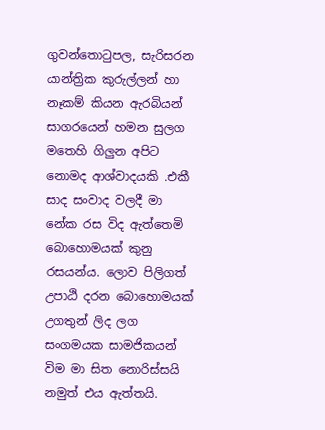ගුවන්තොටුපල, සැරිසරන යාන්ත්‍රික කුරුල්ලන් හා නෑකම් කියන ඇරබියන් සාගරයෙන් හමන සුලග මතෙහි ගිලුන අපිට නොමද ආශ්වාදයකි .එකී සාද සංවාද වලදී මා නේක රස විද ඇත්තෙමි බොහොමයක් කුනු රසයන්ය. ලොව පිලිගත් උපාඨි දරන බොහොමයක් උගතුන් ලිද ලග සංගමයක සාමජිකයන් විම මා සිත නොරිස්සයි නමුත් එය ඇත්තයි.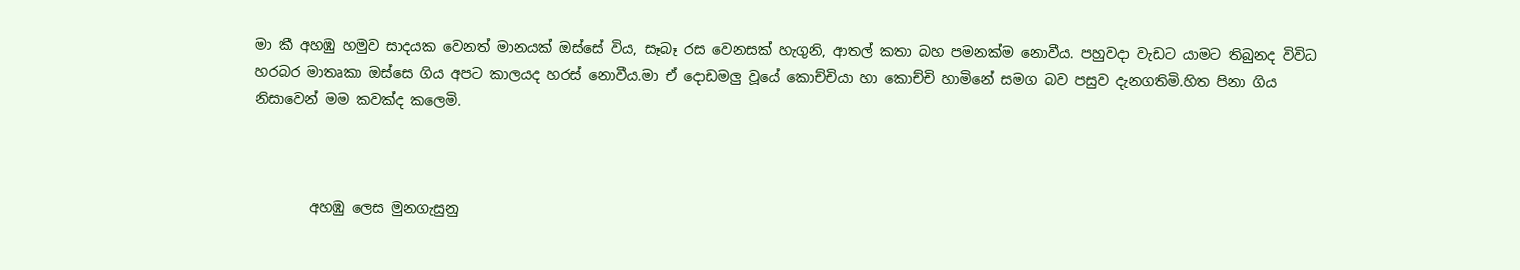මා කී අහඹු හමුව සාදයක වෙනත් මානයක් ඔස්සේ විය, සෑබෑ රස වෙනසක් හැගුනි, ආතල් කතා බහ පමනක්ම නොවීය. පහුවදා වැඩට යාමට තිබුනද විවිධ හරබර මාතෘකා ඔස්සෙ ගිය අපට කාලයද හරස් නොවීය.මා ඒ දොඩමලු වූයේ කොච්චියා හා කොච්චි හාමිනේ සමග බව පසුව දැනගතිමි.හිත පිනා ගිය නිසාවෙන් මම කවක්ද කලෙමි.



        අහඹු ලෙස මුනගැසුනු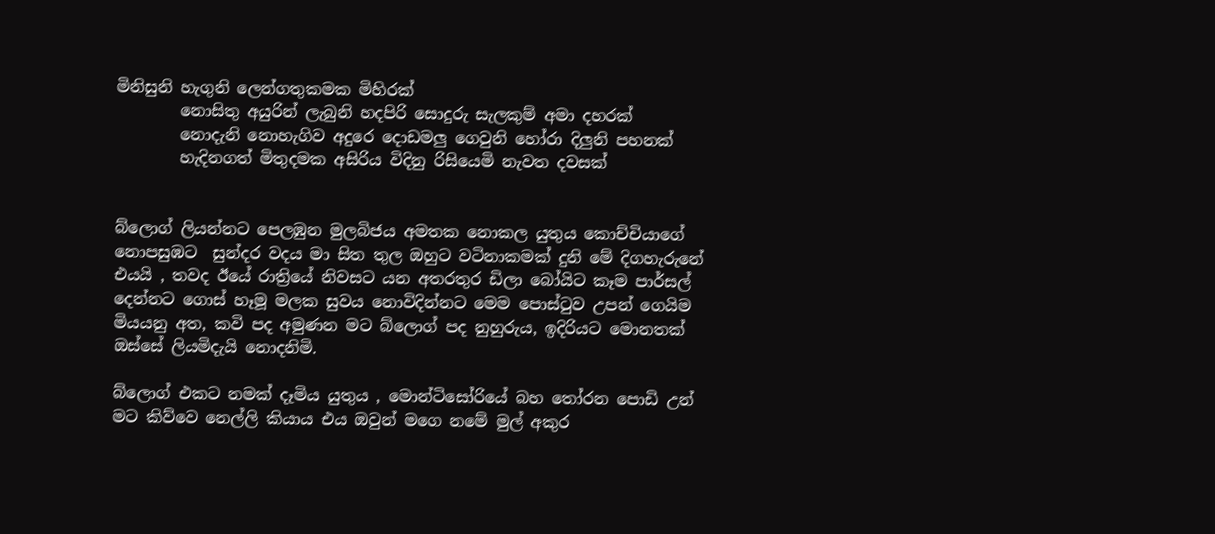මිනිසුනි හැගුනි ලෙන්ගතුකමක මිහිරක්
        නොසිතු අයුරින් ලැබුනි හදපිරි සොදුරු සැලකුම් අමා දහරක්
        නොදැනි නොහැගිව අදුරෙ දොඩමලු ගෙවුනි හෝරා දිලුනි පහනක්
        හැදිනගත් මිතුදමක අසිරිය විදිනු රිසියෙමි නැවත දවසක්


බ්ලොග් ලියන්නට පෙලඹුන මුලබිජය අමතක නොකල යුතුය කොච්චියාගේ නොපසුඹට  සුන්දර වදය මා සිත තුල ඔහුට වටිනාකමක් දුනි මේ දිගහැරුනේ එයයි , තවද ඊයේ රාත්‍රියේ නිවසට යන අතරතුර ඩිලා බෝයිට කෑම පාර්සල් දෙන්නට ගොස් හෑමූ මලක සුවය නොවිදින්නට මෙම පොස්ටුව උපන් ගෙයිම මියයනු අත, කවි පද අමුණන මට බ්ලොග් පද නුහුරුය, ඉදිරියට මොනතක් ඔස්සේ ලියමිදැයි නොදනිමි.

බ්ලොග් එකට නමක් දෑමිය යුතුය , මොන්ටිසෝරියේ බහ තෝරන පොඩි උන් මට කිව්වෙ නෙල්ලි කියාය එය ඔවුන් මගෙ නමේ මුල් අකුර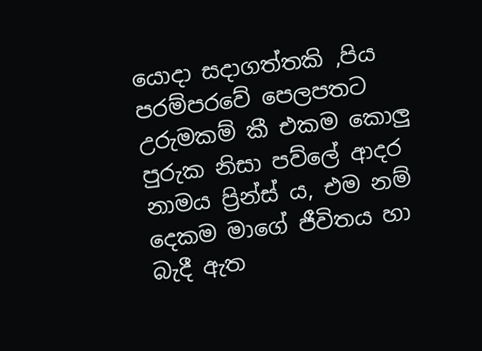යොදා සදාගත්තකි ,පිය පරම්පරවේ පෙලපතට උරුමකම් කී එකම කොලු පුරුක නිසා පව්ලේ ආදර නාමය ප්‍රින්ස් ය, එම නම් දෙකම මාගේ ජීවිතය හා බැදී ඇත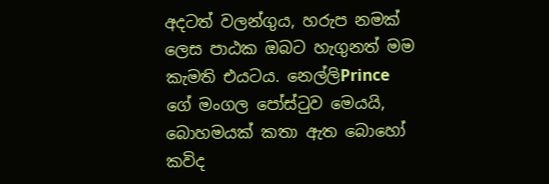අදටත් වලන්ගුය, හරුප නමක් ලෙස පාඨක ඔබට හැගුනත් මම කැමති එයටය. නෙල්ලිPrince ගේ මංගල පෝස්ටුව මෙයයි, බොහමයක් කතා ඇත බොහෝ කවිද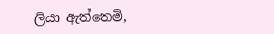ලියා ඇත්තෙමි,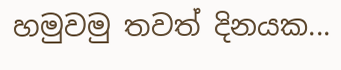හමුවමු තවත් දිනයක...